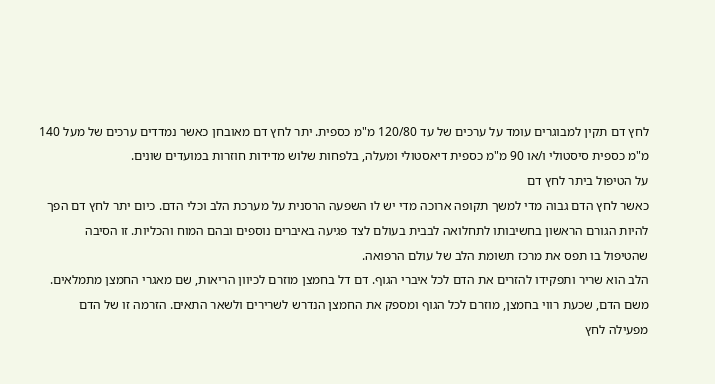לחץ דם תקין למבוגרים עומד על ערכים של עד 120/80 מ"מ כספית. יתר לחץ דם מאובחן כאשר נמדדים ערכים של מעל 140 מ"מ כספית סיסטולי ו/או 90 מ"מ כספית דיאסטולי ומעלה, בלפחות שלוש מדידות חוזרות במועדים שונים.
על הטיפול ביתר לחץ דם
כאשר לחץ הדם גבוה מדי למשך תקופה ארוכה מדי יש לו השפעה הרסנית על מערכת הלב וכלי הדם. כיום יתר לחץ דם הפך להיות הגורם הראשון בחשיבותו לתחלואה לבבית בעולם לצד פגיעה באיברים נוספים ובהם המוח והכליות. זו הסיבה שהטיפול בו תפס את מרכז תשומת הלב של עולם הרפואה.
הלב הוא שריר ותפקידו להזרים את הדם לכל איברי הגוף. דם דל בחמצן מוזרם לכיוון הריאות, שם מאגרי החמצן מתמלאים. משם הדם, שכעת רווי בחמצן, מוזרם לכל הגוף ומספק את החמצן הנדרש לשרירים ולשאר התאים. הזרמה זו של הדם מפעילה לחץ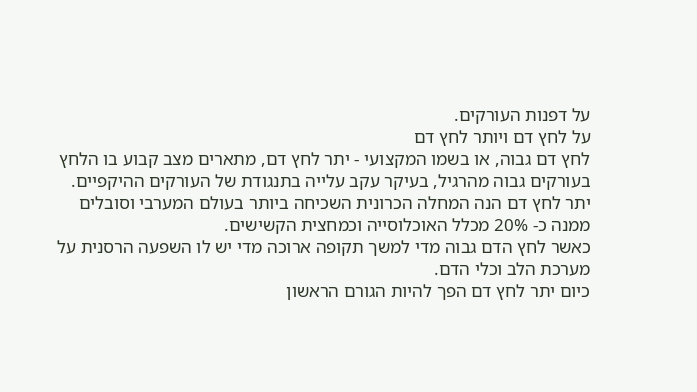על דפנות העורקים.
על לחץ דם ויותר לחץ דם
לחץ דם גבוה, או בשמו המקצועי - יתר לחץ דם, מתארים מצב קבוע בו הלחץ בעורקים גבוה מהרגיל, בעיקר עקב עלייה בתנגודת של העורקים ההיקפיים.
יתר לחץ דם הנה המחלה הכרונית השכיחה ביותר בעולם המערבי וסובלים ממנה כ- 20% מכלל האוכלוסייה וכמחצית הקשישים.
כאשר לחץ הדם גבוה מדי למשך תקופה ארוכה מדי יש לו השפעה הרסנית על מערכת הלב וכלי הדם.
כיום יתר לחץ דם הפך להיות הגורם הראשון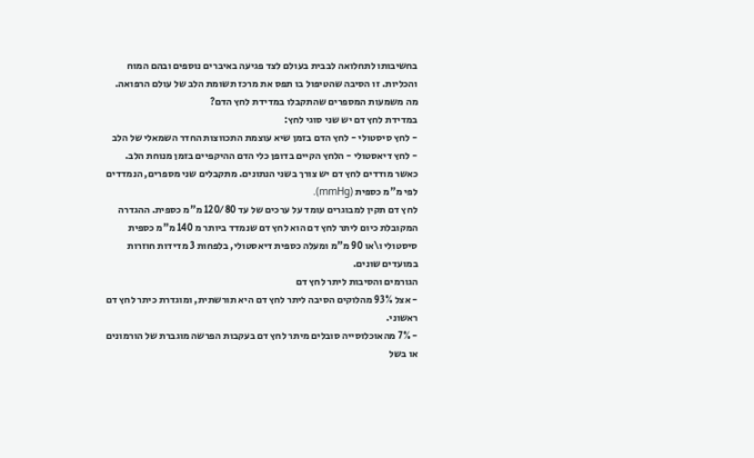בחשיבותו לתחלואה לבבית בעולם לצד פגיעה באיברים נוספים ובהם המוח והכליות. זו הסיבה שהטיפול בו תפס את מרכז תשומת הלב של עולם הרפואה.
מה משמעות המספרים שהתקבלו במדידת לחץ הדם?
במדידת לחץ דם יש שני סוגי לחץ:
- לחץ סיסטולי - לחץ הדם בזמן שיא עוצמת התכווצות החדר השמאלי של הלב
- לחץ דיאסטולי - הלחץ הקיים בדופן כלי הדם ההיקפיים בזמן מנוחת הלב.
כאשר מודדים לחץ דם יש צורך בשני הנתונים. מתקבלים שני מספרים, הנמדדים לפי מ"מ כספית (mmHg).
לחץ דם תקין למבוגרים עומד על ערכים של עד 120/80 מ"מ כספית. ההגדרה המקובלת כיום ליתר לחץ דם הוא לחץ דם שנמדד ביותר מ 140 מ"מ כספית סיסטולי ו\או 90 מ"מ ומעלה כספית דיאסטולי, בלפחות 3 מדידות חוזרות במועדים שונים.
הגורמים והסיבות ליתר לחץ דם
- אצל 93% מהלוקים הסיבה ליתר לחץ דם היא תורשתית, ומוגדרת כיתר לחץ דם ראשוני.
- 7% מהאוכלוסייה סובלים מיתר לחץ דם בעקבות הפרשה מוגברת של הורמונים או בשל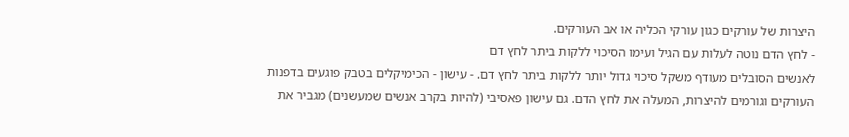היצרות של עורקים כגון עורקי הכליה או אב העורקים.
- לחץ הדם נוטה לעלות עם הגיל ועימו הסיכוי ללקות ביתר לחץ דם
לאנשים הסובלים מעודף משקל סיכוי גדול יותר ללקות ביתר לחץ דם. - עישון - הכימיקלים בטבק פוגעים בדפנות העורקים וגורמים להיצרות, המעלה את לחץ הדם. גם עישון פאסיבי (להיות בקרב אנשים שמעשנים) מגביר את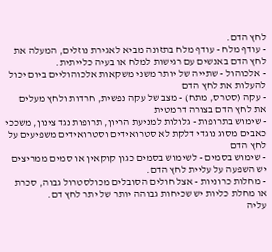לחץ הדם.
- עודף מלח - עודף מלח בתזונה מביא לאגירת נוזלים, המעלה את לחץ הדם באנשים עם רגישות למלח או בעיה כלייתית.
- אלכוהול - שתייה של יותר משני משקאות אלכוהוליים ביום יכול להעלות את לחץ הדם
- עקה (סטרס, מתח) - מצב של עקה נפשית, חרדות ולחץ מעלים את לחץ הדם בצורה דרמטית
- שימוש בתרופות - גלולות למניעת הריון, תרופות נגד צינון, משככי כאבים מסוג נוגדי דלקת לא סטרואידים וסטרואידים משפיעים על לחץ הדם
- שימוש בסמים - לשימוש בסמים כגון קוקאין או סמים ממריצים יש השפעה על עליית לחץ הדם.
- מחלות כרוניות - אצל חולים הסובלים מכולסטרול גבוה, סכרת או מחלת כליות יש שכיחות גבוהה יותר של יתר לחץ דם.
עליה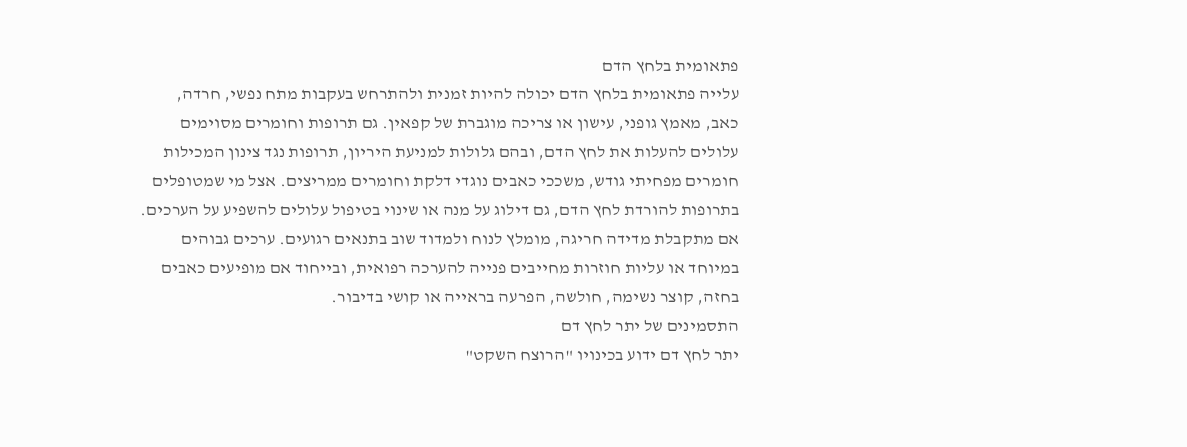פתאומית בלחץ הדם
עלייה פתאומית בלחץ הדם יכולה להיות זמנית ולהתרחש בעקבות מתח נפשי, חרדה, כאב, מאמץ גופני, עישון או צריכה מוגברת של קפאין. גם תרופות וחומרים מסוימים עלולים להעלות את לחץ הדם, ובהם גלולות למניעת היריון, תרופות נגד צינון המכילות חומרים מפחיתי גודש, משככי כאבים נוגדי דלקת וחומרים ממריצים. אצל מי שמטופלים בתרופות להורדת לחץ הדם, גם דילוג על מנה או שינוי בטיפול עלולים להשפיע על הערכים. אם מתקבלת מדידה חריגה, מומלץ לנוח ולמדוד שוב בתנאים רגועים. ערכים גבוהים במיוחד או עליות חוזרות מחייבים פנייה להערכה רפואית, ובייחוד אם מופיעים כאבים בחזה, קוצר נשימה, חולשה, הפרעה בראייה או קושי בדיבור.
התסמינים של יתר לחץ דם
יתר לחץ דם ידוע בכינויו "הרוצח השקט"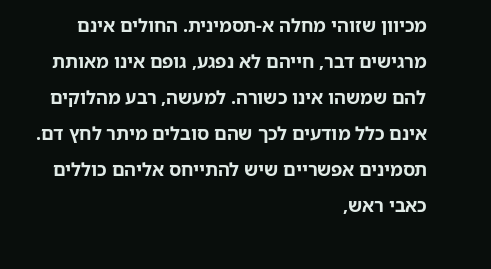מכיוון שזוהי מחלה א-תסמינית. החולים אינם מרגישים דבר, חייהם לא נפגע, גופם אינו מאותת להם שמשהו אינו כשורה. למעשה, רבע מהלוקים אינם כלל מודעים לכך שהם סובלים מיתר לחץ דם.
תסמינים אפשריים שיש להתייחס אליהם כוללים כאבי ראש,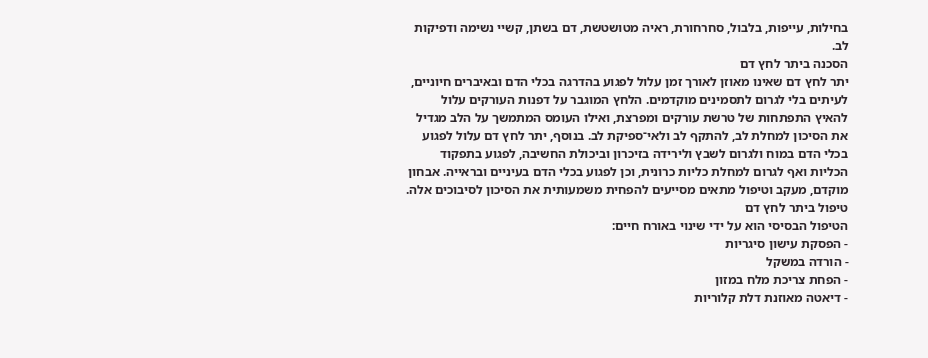בחילות, עייפות, בלבול, סחרחורת, ראיה מטושטשת, דם בשתן, קשיי נשימה ודפיקות לב.
הסכנה ביתר לחץ דם
יתר לחץ דם שאינו מאוזן לאורך זמן עלול לפגוע בהדרגה בכלי הדם ובאיברים חיוניים, לעיתים בלי לגרום לתסמינים מוקדמים. הלחץ המוגבר על דפנות העורקים עלול להאיץ התפתחות של טרשת עורקים ומפרצת, ואילו העומס המתמשך על הלב מגדיל את הסיכון למחלת לב, להתקף לב ולאי־ספיקת לב. בנוסף, יתר לחץ דם עלול לפגוע בכלי הדם במוח ולגרום לשבץ ולירידה בזיכרון וביכולת החשיבה, לפגוע בתפקוד הכליות ואף לגרום למחלת כליות כרונית, וכן לפגוע בכלי הדם בעיניים ובראייה. אבחון מוקדם, מעקב וטיפול מתאים מסייעים להפחית משמעותית את הסיכון לסיבוכים אלה.
טיפול ביתר לחץ דם
הטיפול הבסיסי הוא על ידי שינוי באורח חיים:
- הפסקת עישון סיגריות
- הורדה במשקל
- הפחת צריכת מלח במזון
- דיאטה מאוזנת דלת קלוריות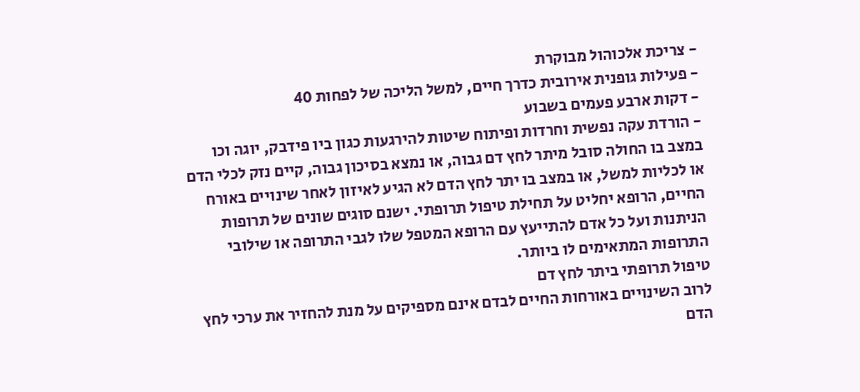- צריכת אלכוהול מבוקרת
- פעילות גופנית אירובית כדרך חיים, למשל הליכה של לפחות 40
- דקות ארבע פעמים בשבוע
- הורדת עקה נפשית וחרדות ופיתוח שיטות להירגעות כגון ביו פידבק, יוגה וכו
במצב בו החולה סובל מיתר לחץ דם גבוה, או נמצא בסיכון גבוה, קיים נזק לכלי הדם או לכליות למשל, או במצב בו יתר לחץ הדם לא הגיע לאיזון לאחר שינויים באורח החיים, הרופא יחליט על תחילת טיפול תרופתי. ישנם סוגים שונים של תרופות הניתנות ועל כל אדם להתייעץ עם הרופא המטפל שלו לגבי התרופה או שילובי התרופות המתאימים לו ביותר.
טיפול תרופתי ביתר לחץ דם
לרוב השינויים באורחות החיים לבדם אינם מספיקים על מנת להחזיר את ערכי לחץ הדם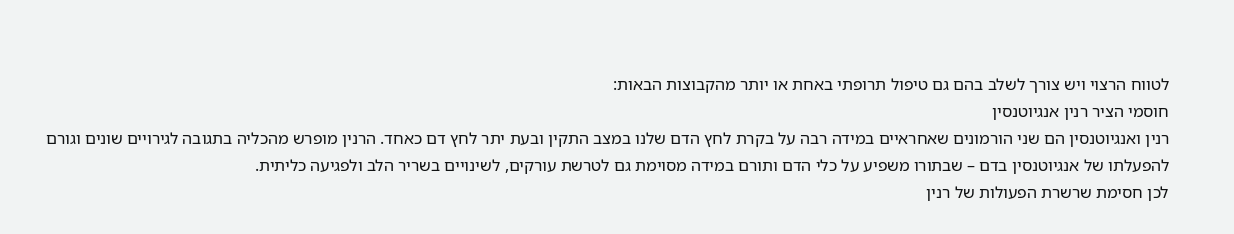לטווח הרצוי ויש צורך לשלב בהם גם טיפול תרופתי באחת או יותר מהקבוצות הבאות:
חוסמי הציר רנין אנגיוטנסין
רנין ואנגיוטנסין הם שני הורמונים שאחראיים במידה רבה על בקרת לחץ הדם שלנו במצב התקין ובעת יתר לחץ דם כאחד. הרנין מופרש מהכליה בתגובה לגירויים שונים וגורם להפעלתו של אנגיוטנסין בדם – שבתורו משפיע על כלי הדם ותורם במידה מסוימת גם לטרשת עורקים, לשינויים בשריר הלב ולפגיעה כליתית.
לכן חסימת שרשרת הפעולות של רנין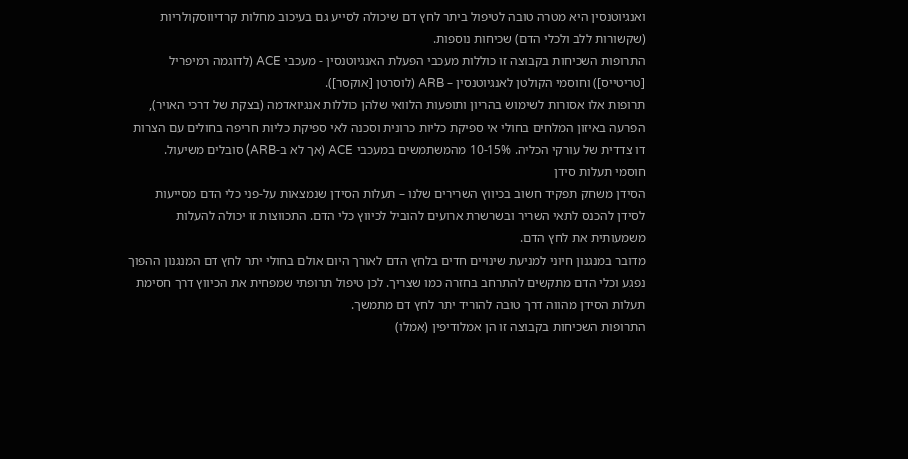ואנגיוטנסין היא מטרה טובה לטיפול ביתר לחץ דם שיכולה לסייע גם בעיכוב מחלות קרדיווסקולריות (שקשורות ללב ולכלי הדם) שכיחות נוספות.
התרופות השכיחות בקבוצה זו כוללות מעכבי הפעלת האנגיוטנסין - מעכבי ACE (לדוגמה רמיפריל [טריטייס]) וחוסמי הקולטן לאנגיוטנסין – ARB (לוסרטן [אוקסר]).
תרופות אלו אסורות לשימוש בהריון ותופעות הלוואי שלהן כוללות אנגיואדמה (בצקת של דרכי האויר), הפרעה באיזון המלחים בחולי אי ספיקת כליות כרונית וסכנה לאי ספיקת כליות חריפה בחולים עם הצרות דו צדדית של עורקי הכליה. 10-15% מהמשתמשים במעכבי ACE (אך לא ב-ARB) סובלים משיעול.
חוסמי תעלות סידן
הסידן משחק תפקיד חשוב בכיווץ השרירים שלנו – תעלות הסידן שנמצאות על-פני כלי הדם מסייעות לסידן להכנס לתאי השריר ובשרשרת ארועים להוביל לכיווץ כלי הדם. התכווצות זו יכולה להעלות משמעותית את לחץ הדם.
מדובר במנגנון חיוני למניעת שינויים חדים בלחץ הדם לאורך היום אולם בחולי יתר לחץ דם המנגנון ההפוך נפגע וכלי הדם מתקשים להתרחב בחזרה כמו שצריך. לכן טיפול תרופתי שמפחית את הכיווץ דרך חסימת תעלות הסידן מהווה דרך טובה להוריד יתר לחץ דם מתמשך.
התרופות השכיחות בקבוצה זו הן אמלודיפין (אמלו)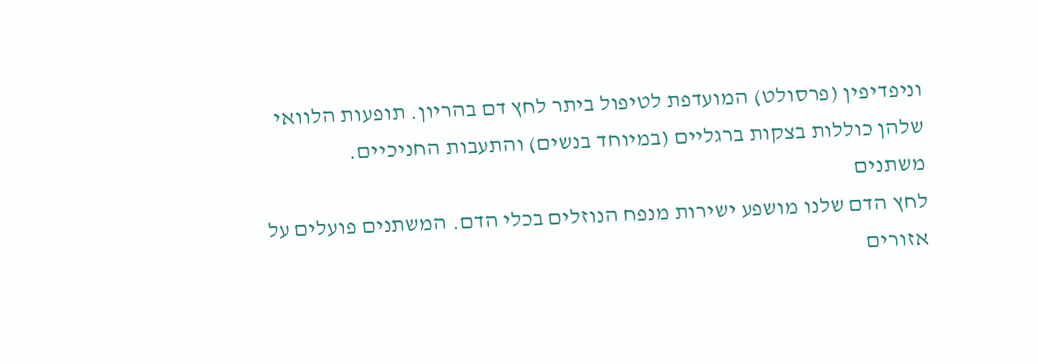וניפדיפין (פרסולט) המועדפת לטיפול ביתר לחץ דם בהריון. תופעות הלוואי שלהן כוללות בצקות ברגליים (במיוחד בנשים) והתעבות החניכיים.
משתנים
לחץ הדם שלנו מושפע ישירות מנפח הנוזלים בכלי הדם. המשתנים פועלים על אזורים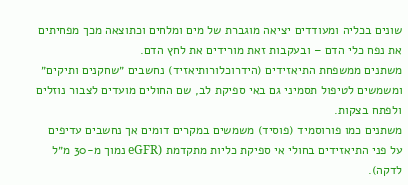שונים בכליה ומעודדים יציאה מוגברת של מים ומלחים וכתוצאה מכך מפחיתים את נפח כלי הדם – ובעקבות זאת מורידים את לחץ הדם.
משתנים ממשפחת התיאזידים (הידרוכלורותיאזיד) נחשבים ״שחקנים ותיקים״ ומשמשים לטיפול תסמיני גם באי ספיקת לב, שם החולים מועדים לצבור נוזלים ולפתח בצקות.
משתנים כמו פורוסמיד (פוסיד) משמשים במקרים דומים אך נחשבים עדיפים על פני התיאזידים בחולי אי ספיקת כליות מתקדמת (eGFR נמוך מ-30 מ״ל לדקה).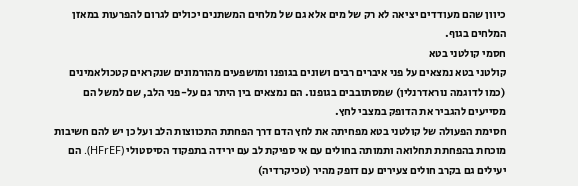כיוון שהם מעודדים יציאה לא רק של מים אלא גם של מלחים המשתנים יכולים לגרום להפרעות במאזן המלחים בגוף.
חסמי קולטני בטא
קולטני בטא נמצאים על פני איברים רבים ושונים בגופנו ומושפעים מהורמונים שנקראים קטכולאמינים (כמו לדוגמה נוראדרנלין) שמסתובבים בגופנו. הם נמצאים בין היתר גם על-פני הלב, שם למשל הם מסייעים להגביר את הדופק במצבי לחץ.
חסימת הפעולה של קולטני בטא מפחיתה את לחץ הדם דרך הפחתת התכווצות הלב ועל כן יש להם חשיבות מוכחת בהפחתת תחלואה ותמותה בחולים עם אי ספיקת לב עם ירידה בתפקוד הסיסטולי (HFrEF). הם יעילים גם בקרב חולים צעירים עם דופק מהיר (טכיקרדיה)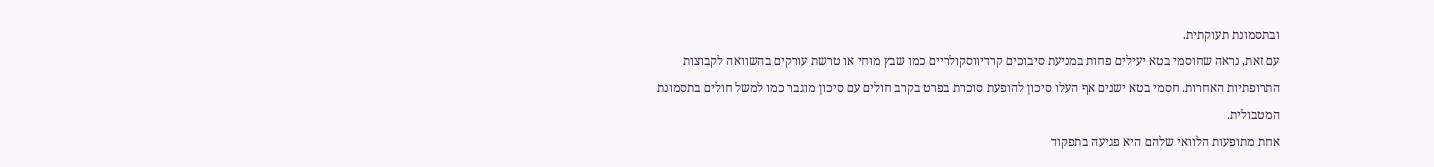ובתסמונת תעוקתית.
עם זאת, נראה שחוסמי בטא יעילים פחות במניעת סיבוכים קרדיווסקולריים כמו שבץ מוחי או טרשת עורקים בהשוואה לקבוצות התרופתיות האחרות. חסמי בטא ישנים אף העלו סיכון להופעת סוכרת בפרט בקרב חולים עם סיכון מוגבר כמו למשל חולים בתסמונת המטבולית.
אחת מתופעות הלוואי שלהם היא פגיעה בתפקוד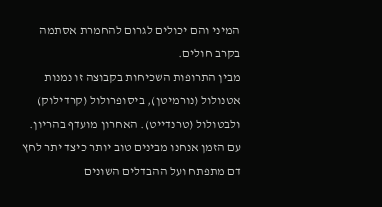המיני והם יכולים לגרום להחמרת אסתמה בקרב חולים.
מבין התרופות השכיחות בקבוצה זו נמנות אטנולול (נורמיטן), ביסופרולול (קרדילוק) ולבטולול (טרנדייט). האחרון מועדף בהריון.
עם הזמן אנחנו מבינים טוב יותר כיצד יתר לחץ דם מתפתח ועל ההבדלים השונים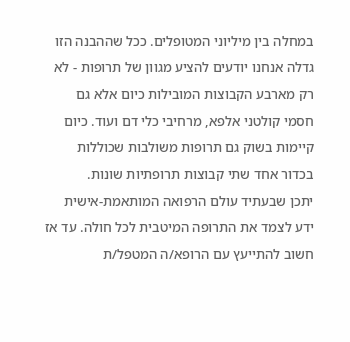במחלה בין מיליוני המטופלים. ככל שההבנה הזו גדלה אנחנו יודעים להציע מגוון של תרופות - לא רק מארבע הקבוצות המובילות כיום אלא גם חסמי קולטני אלפא, מרחיבי כלי דם ועוד. כיום קיימות בשוק גם תרופות משולבות שכוללות בכדור אחד שתי קבוצות תרופתיות שונות.
יתכן שבעתיד עולם הרפואה המותאמת-אישית ידע לצמד את התרופה המיטבית לכל חולה. עד אז חשוב להתייעץ עם הרופא/ה המטפל/ת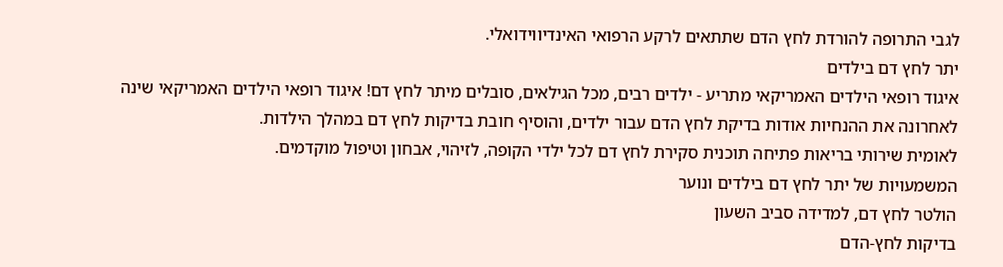לגבי התרופה להורדת לחץ הדם שתתאים לרקע הרפואי האינדיווידואלי.
יתר לחץ דם בילדים
איגוד רופאי הילדים האמריקאי מתריע - ילדים רבים, מכל הגילאים, סובלים מיתר לחץ דם! איגוד רופאי הילדים האמריקאי שינה לאחרונה את ההנחיות אודות בדיקת לחץ הדם עבור ילדים, והוסיף חובת בדיקות לחץ דם במהלך הילדות.
לאומית שירותי בריאות פתיחה תוכנית סקירת לחץ דם לכל ילדי הקופה, לזיהוי, אבחון וטיפול מוקדמים.
המשמעויות של יתר לחץ דם בילדים ונוער
הולטר לחץ דם, למדידה סביב השעון
בדיקות לחץ-הדם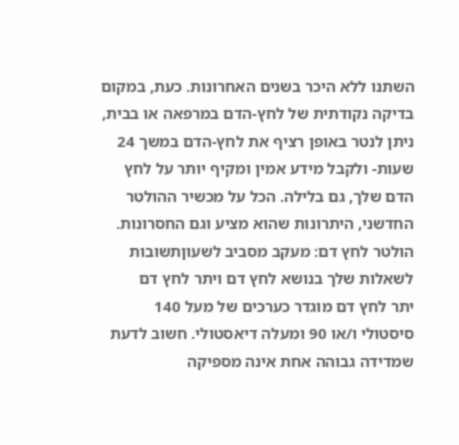השתנו ללא היכר בשנים האחרונות. כעת, במקום בדיקה נקודתית של לחץ-הדם במרפאה או בבית, ניתן לנטר באופן רציף את לחץ-הדם במשך 24 שעות- ולקבל מידע אמין ומקיף יותר על לחץ הדם שלך, גם בלילה. הכל על מכשיר ההולטר החדשני, היתרונות שהוא מציע וגם החסרונות.
הולטר לחץ דם: מעקב מסביב לשעוןתשובות לשאלות שלך בנושא לחץ דם ויתר לחץ דם
יתר לחץ דם מוגדר כערכים של מעל 140 סיסטולי ו/או 90 ומעלה דיאסטולי. חשוב לדעת שמדידה גבוהה אחת אינה מספיקה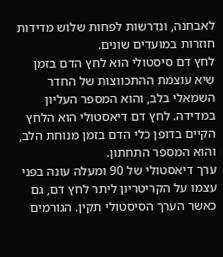לאבחנה, ונדרשות לפחות שלוש מדידות חוזרות במועדים שונים.
לחץ דם סיסטולי הוא לחץ הדם בזמן שיא עוצמת ההתכווצות של החדר השמאלי בלב, והוא המספר העליון במדידה. לחץ דם דיאסטולי הוא הלחץ הקיים בדופן כלי הדם בזמן מנוחת הלב, והוא המספר התחתון.
ערך דיאסטולי של 90 ומעלה עונה בפני עצמו על הקריטריון ליתר לחץ דם, גם כאשר הערך הסיסטולי תקין. הגורמים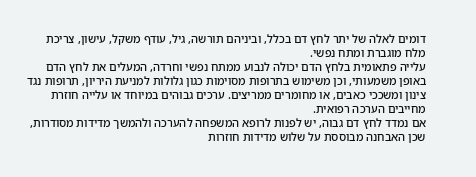דומים לאלה של יתר לחץ דם בכלל, וביניהם תורשה, גיל, עודף משקל, עישון, צריכת מלח מוגברת ומתח נפשי.
עלייה פתאומית בלחץ הדם יכולה לנבוע ממתח נפשי וחרדה, המעלים את לחץ הדם באופן משמעותי, וכן משימוש בתרופות מסוימות כגון גלולות למניעת היריון, תרופות נגד צינון ומשככי כאבים, או מחומרים ממריצים. ערכים גבוהים במיוחד או עלייה חוזרת מחייבים הערכה רפואית.
אם נמדד לחץ דם גבוה, יש לפנות לרופא המשפחה להערכה ולהמשך מדידות מסודרות, שכן האבחנה מבוססת על שלוש מדידות חוזרות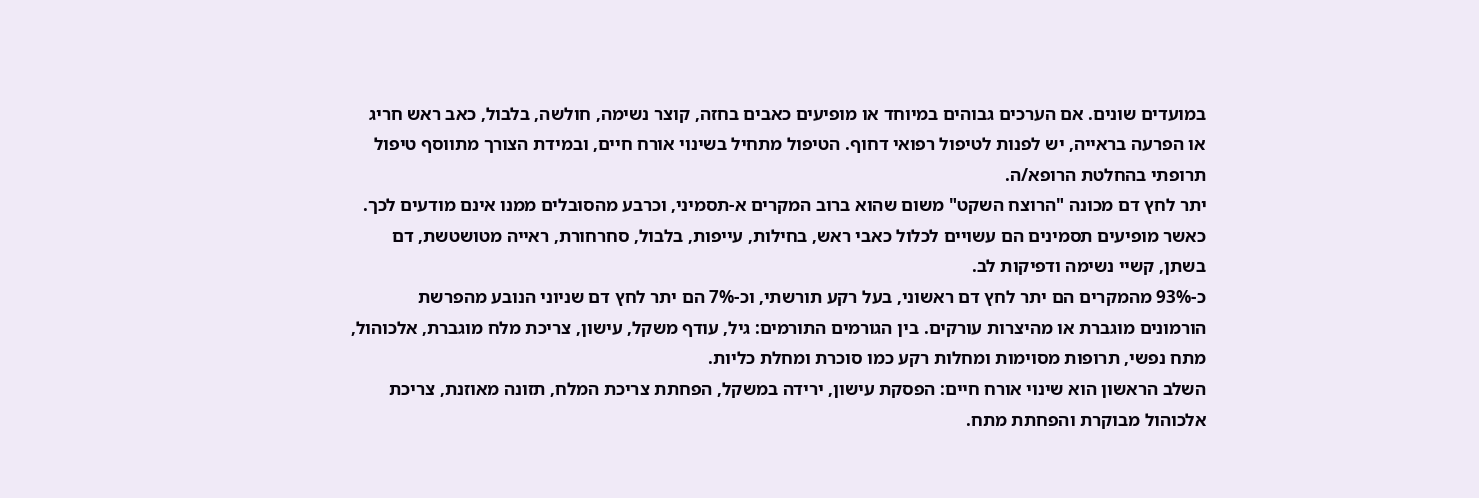במועדים שונים. אם הערכים גבוהים במיוחד או מופיעים כאבים בחזה, קוצר נשימה, חולשה, בלבול, כאב ראש חריג או הפרעה בראייה, יש לפנות לטיפול רפואי דחוף. הטיפול מתחיל בשינוי אורח חיים, ובמידת הצורך מתווסף טיפול תרופתי בהחלטת הרופא/ה.
יתר לחץ דם מכונה "הרוצח השקט" משום שהוא ברוב המקרים א-תסמיני, וכרבע מהסובלים ממנו אינם מודעים לכך. כאשר מופיעים תסמינים הם עשויים לכלול כאבי ראש, בחילות, עייפות, בלבול, סחרחורת, ראייה מטושטשת, דם בשתן, קשיי נשימה ודפיקות לב.
כ-93% מהמקרים הם יתר לחץ דם ראשוני, בעל רקע תורשתי, וכ-7% הם יתר לחץ דם שניוני הנובע מהפרשת הורמונים מוגברת או מהיצרות עורקים. בין הגורמים התורמים: גיל, עודף משקל, עישון, צריכת מלח מוגברת, אלכוהול, מתח נפשי, תרופות מסוימות ומחלות רקע כמו סוכרת ומחלת כליות.
השלב הראשון הוא שינוי אורח חיים: הפסקת עישון, ירידה במשקל, הפחתת צריכת המלח, תזונה מאוזנת, צריכת אלכוהול מבוקרת והפחתת מתח.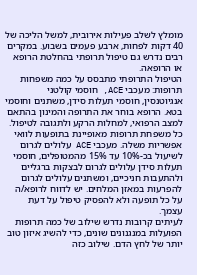מומלץ לשלב פעילות אירובית, למשל הליכה של 40 דקות לפחות, ארבע פעמים בשבוע. במקרים רבים נדרש גם טיפול תרופתי בהחלטת הרופא או הרופאה.
הטיפול התרופתי מתבסס על כמה משפחות תרופות: מעכבי ACE, חוסמי קולטני אנגיוטנסין, חוסמי תעלות סידן, משתנים וחוסמי בטא. הרופא בוחר את התרופה והמינון בהתאם למצב הרפואי, למחלות הרקע ולתגובה לטיפול.
כל משפחת תרופות מאופיינת בתופעות לוואי אפשריות משלה. מעכבי ACE עלולים לגרום לשיעול בכ-10% עד 15% מהמטופלים, חוסמי תעלות סידן עלולים לגרום לבצקות ברגליים ולהתעבות חניכיים, ומשתנים עלולים לגרום להפרעות במאזן המלחים. יש לדווח לרופא/ה על כל תופעה ולא להפסיק טיפול על דעת עצמך.
לעיתים קרובות נדרש שילוב של כמה תרופות הפועלות במנגנונים שונים, כדי להשיג איזון טוב יותר של לחץ הדם. שילוב כזה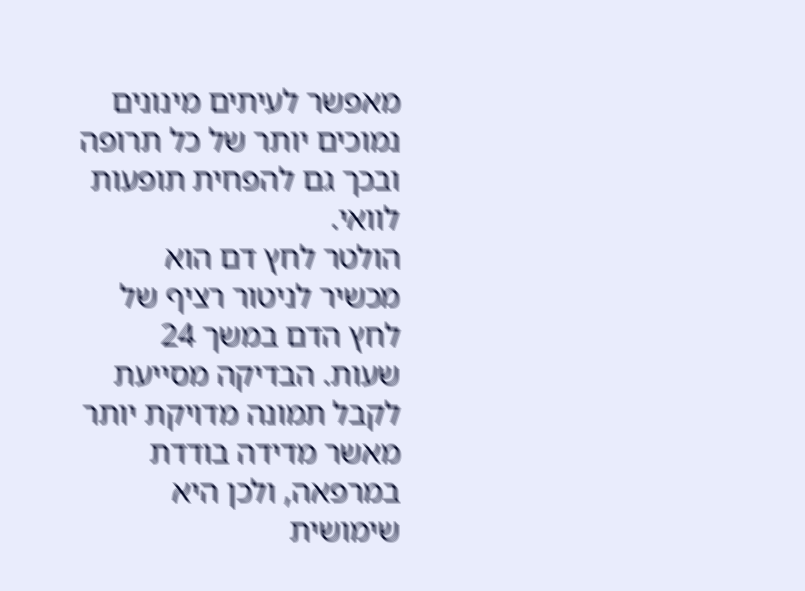מאפשר לעיתים מינונים נמוכים יותר של כל תרופה ובכך גם להפחית תופעות לוואי.
הולטר לחץ דם הוא מכשיר לניטור רציף של לחץ הדם במשך 24 שעות. הבדיקה מסייעת לקבל תמונה מדויקת יותר מאשר מדידה בודדת במרפאה, ולכן היא שימושית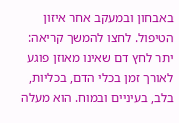באבחון ובמעקב אחר איזון הטיפול. לחצו להמשך קריאה:
יתר לחץ דם שאינו מאוזן פוגע לאורך זמן בכלי הדם, בכליות, בלב, בעיניים ובמוח. הוא מעלה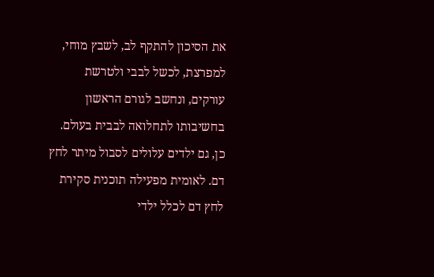את הסיכון להתקף לב, לשבץ מוחי, למפרצת, לכשל לבבי ולטרשת עורקים, ונחשב לגורם הראשון בחשיבותו לתחלואה לבבית בעולם.
כן, גם ילדים עלולים לסבול מיתר לחץ דם. לאומית מפעילה תוכנית סקירת לחץ דם לכלל ילדי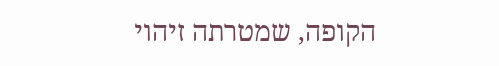הקופה, שמטרתה זיהוי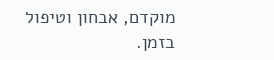מוקדם, אבחון וטיפול בזמן.